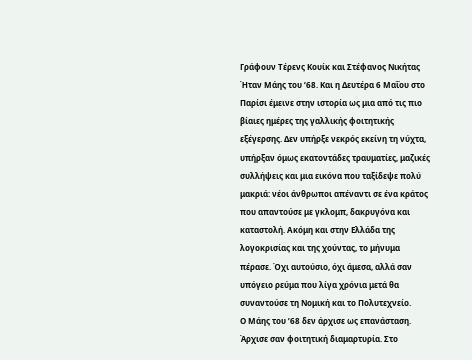Γράφουν Τέρενς Κουίκ και Στέφανος Νικήτας
Ήταν Μάης του ’68. Και η Δευτέρα 6 Μαΐου στο Παρίσι έμεινε στην ιστορία ως μια από τις πιο βίαιες ημέρες της γαλλικής φοιτητικής εξέγερσης. Δεν υπήρξε νεκρός εκείνη τη νύχτα, υπήρξαν όμως εκατοντάδες τραυματίες, μαζικές συλλήψεις και μια εικόνα που ταξίδεψε πολύ μακριά: νέοι άνθρωποι απέναντι σε ένα κράτος που απαντούσε με γκλομπ, δακρυγόνα και καταστολή. Ακόμη και στην Ελλάδα της λογοκρισίας και της χούντας, το μήνυμα πέρασε. Όχι αυτούσιο, όχι άμεσα, αλλά σαν υπόγειο ρεύμα που λίγα χρόνια μετά θα συναντούσε τη Νομική και το Πολυτεχνείο.
Ο Μάης του ’68 δεν άρχισε ως επανάσταση. Άρχισε σαν φοιτητική διαμαρτυρία. Στο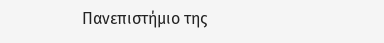Πανεπιστήμιο της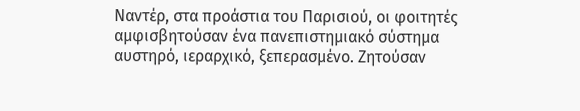Ναντέρ, στα προάστια του Παρισιού, οι φοιτητές αμφισβητούσαν ένα πανεπιστημιακό σύστημα αυστηρό, ιεραρχικό, ξεπερασμένο. Ζητούσαν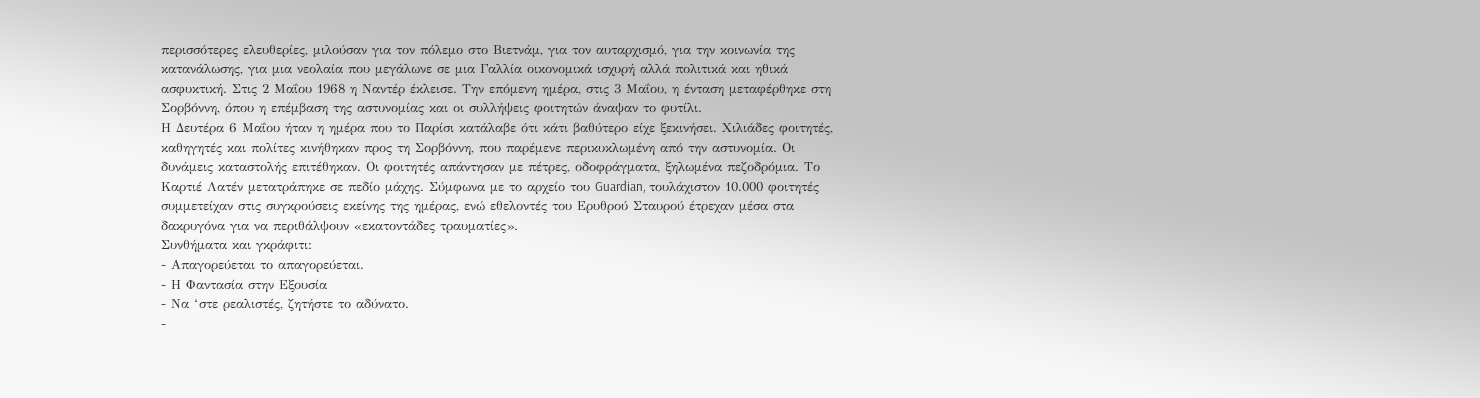περισσότερες ελευθερίες, μιλούσαν για τον πόλεμο στο Βιετνάμ, για τον αυταρχισμό, για την κοινωνία της κατανάλωσης, για μια νεολαία που μεγάλωνε σε μια Γαλλία οικονομικά ισχυρή αλλά πολιτικά και ηθικά ασφυκτική. Στις 2 Μαΐου 1968 η Ναντέρ έκλεισε. Την επόμενη ημέρα, στις 3 Μαΐου, η ένταση μεταφέρθηκε στη Σορβόννη, όπου η επέμβαση της αστυνομίας και οι συλλήψεις φοιτητών άναψαν το φυτίλι.
Η Δευτέρα 6 Μαΐου ήταν η ημέρα που το Παρίσι κατάλαβε ότι κάτι βαθύτερο είχε ξεκινήσει. Χιλιάδες φοιτητές, καθηγητές και πολίτες κινήθηκαν προς τη Σορβόννη, που παρέμενε περικυκλωμένη από την αστυνομία. Οι δυνάμεις καταστολής επιτέθηκαν. Οι φοιτητές απάντησαν με πέτρες, οδοφράγματα, ξηλωμένα πεζοδρόμια. Το Καρτιέ Λατέν μετατράπηκε σε πεδίο μάχης. Σύμφωνα με το αρχείο του Guardian, τουλάχιστον 10.000 φοιτητές συμμετείχαν στις συγκρούσεις εκείνης της ημέρας, ενώ εθελοντές του Ερυθρού Σταυρού έτρεχαν μέσα στα δακρυγόνα για να περιθάλψουν «εκατοντάδες τραυματίες».
Συνθήματα και γκράφιτι:
- Απαγορεύεται το απαγορεύεται.
- Η Φαντασία στην Εξουσία
- Να ‘στε ρεαλιστές, ζητήστε το αδύνατο.
-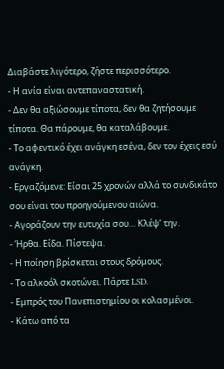Διαβάστε λιγότερο, ζήστε περισσότερο.
- Η ανία είναι αντεπαναστατική.
- Δεν θα αξιώσουμε τίποτα, δεν θα ζητήσουμε τίποτα. Θα πάρουμε, θα καταλάβουμε.
- Το αφεντικό έχει ανάγκη εσένα, δεν τον έχεις εσύ ανάγκη.
- Εργαζόμενε: Είσαι 25 χρονών αλλά το συνδικάτο σου είναι του προηγούμενου αιώνα.
- Αγοράζουν την ευτυχία σου… Κλέψ’ την.
- Ήρθα. Είδα. Πίστεψα.
- Η ποίηση βρίσκεται στους δρόμους.
- Το αλκοόλ σκοτώνει. Πάρτε LSD.
- Εμπρός του Πανεπιστημίου οι κολασμένοι.
- Κάτω από τα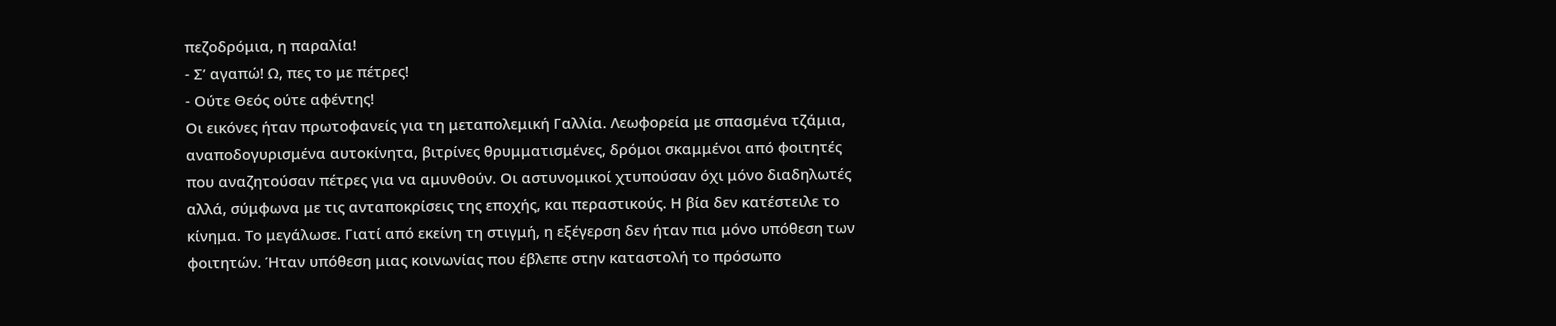πεζοδρόμια, η παραλία!
- Σ’ αγαπώ! Ω, πες το με πέτρες!
- Ούτε Θεός ούτε αφέντης!
Οι εικόνες ήταν πρωτοφανείς για τη μεταπολεμική Γαλλία. Λεωφορεία με σπασμένα τζάμια, αναποδογυρισμένα αυτοκίνητα, βιτρίνες θρυμματισμένες, δρόμοι σκαμμένοι από φοιτητές που αναζητούσαν πέτρες για να αμυνθούν. Οι αστυνομικοί χτυπούσαν όχι μόνο διαδηλωτές αλλά, σύμφωνα με τις ανταποκρίσεις της εποχής, και περαστικούς. Η βία δεν κατέστειλε το κίνημα. Το μεγάλωσε. Γιατί από εκείνη τη στιγμή, η εξέγερση δεν ήταν πια μόνο υπόθεση των φοιτητών. Ήταν υπόθεση μιας κοινωνίας που έβλεπε στην καταστολή το πρόσωπο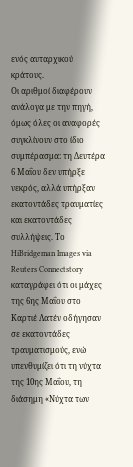ενός αυταρχικού κράτους.
Οι αριθμοί διαφέρουν ανάλογα με την πηγή, όμως όλες οι αναφορές συγκλίνουν στο ίδιο συμπέρασμα: τη Δευτέρα 6 Μαΐου δεν υπήρξε νεκρός, αλλά υπήρξαν εκατοντάδες τραυματίες και εκατοντάδες συλλήψεις. Το HiBridgeman Images via Reuters Connectstory καταγράφει ότι οι μάχες της 6ης Μαΐου στο Καρτιέ Λατέν οδήγησαν σε εκατοντάδες τραυματισμούς, ενώ υπενθυμίζει ότι τη νύχτα της 10ης Μαΐου, τη διάσημη «Νύχτα των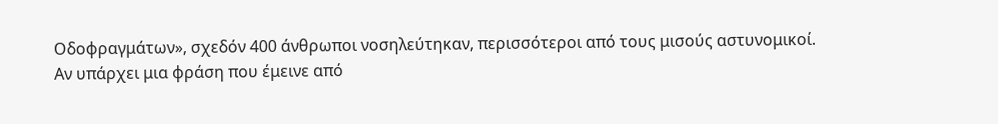Οδοφραγμάτων», σχεδόν 400 άνθρωποι νοσηλεύτηκαν, περισσότεροι από τους μισούς αστυνομικοί.
Αν υπάρχει μια φράση που έμεινε από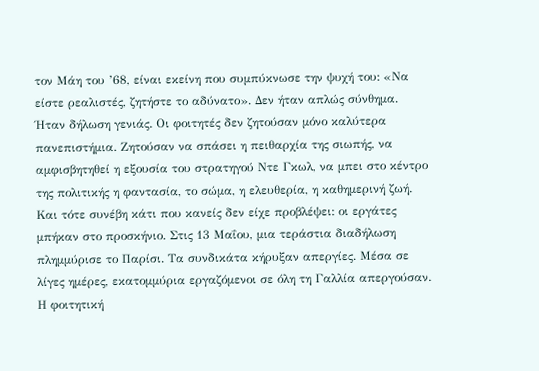τον Μάη του ’68, είναι εκείνη που συμπύκνωσε την ψυχή του: «Να είστε ρεαλιστές, ζητήστε το αδύνατο». Δεν ήταν απλώς σύνθημα. Ήταν δήλωση γενιάς. Οι φοιτητές δεν ζητούσαν μόνο καλύτερα πανεπιστήμια. Ζητούσαν να σπάσει η πειθαρχία της σιωπής, να αμφισβητηθεί η εξουσία του στρατηγού Ντε Γκωλ, να μπει στο κέντρο της πολιτικής η φαντασία, το σώμα, η ελευθερία, η καθημερινή ζωή.
Και τότε συνέβη κάτι που κανείς δεν είχε προβλέψει: οι εργάτες μπήκαν στο προσκήνιο. Στις 13 Μαΐου, μια τεράστια διαδήλωση πλημμύρισε το Παρίσι. Τα συνδικάτα κήρυξαν απεργίες. Μέσα σε λίγες ημέρες, εκατομμύρια εργαζόμενοι σε όλη τη Γαλλία απεργούσαν. Η φοιτητική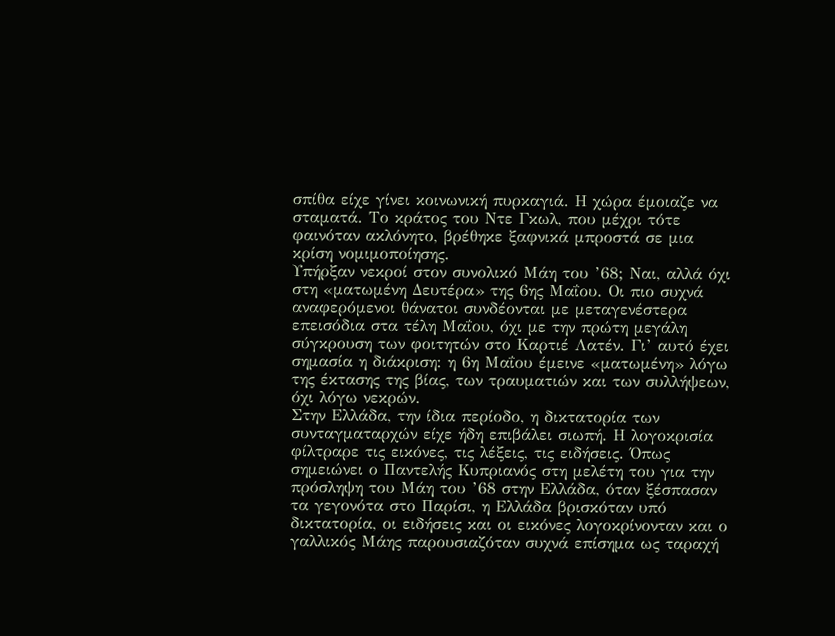σπίθα είχε γίνει κοινωνική πυρκαγιά. Η χώρα έμοιαζε να σταματά. Το κράτος του Ντε Γκωλ, που μέχρι τότε φαινόταν ακλόνητο, βρέθηκε ξαφνικά μπροστά σε μια κρίση νομιμοποίησης.
Υπήρξαν νεκροί στον συνολικό Μάη του ’68; Ναι, αλλά όχι στη «ματωμένη Δευτέρα» της 6ης Μαΐου. Οι πιο συχνά αναφερόμενοι θάνατοι συνδέονται με μεταγενέστερα επεισόδια στα τέλη Μαΐου, όχι με την πρώτη μεγάλη σύγκρουση των φοιτητών στο Καρτιέ Λατέν. Γι’ αυτό έχει σημασία η διάκριση: η 6η Μαΐου έμεινε «ματωμένη» λόγω της έκτασης της βίας, των τραυματιών και των συλλήψεων, όχι λόγω νεκρών.
Στην Ελλάδα, την ίδια περίοδο, η δικτατορία των συνταγματαρχών είχε ήδη επιβάλει σιωπή. Η λογοκρισία φίλτραρε τις εικόνες, τις λέξεις, τις ειδήσεις. Όπως σημειώνει ο Παντελής Κυπριανός στη μελέτη του για την πρόσληψη του Μάη του ’68 στην Ελλάδα, όταν ξέσπασαν τα γεγονότα στο Παρίσι, η Ελλάδα βρισκόταν υπό δικτατορία, οι ειδήσεις και οι εικόνες λογοκρίνονταν και ο γαλλικός Μάης παρουσιαζόταν συχνά επίσημα ως ταραχή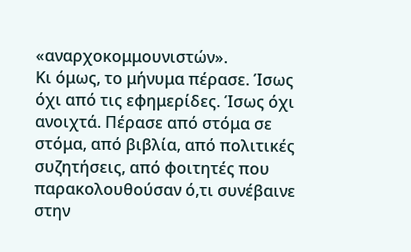«αναρχοκομμουνιστών».
Κι όμως, το μήνυμα πέρασε. Ίσως όχι από τις εφημερίδες. Ίσως όχι ανοιχτά. Πέρασε από στόμα σε στόμα, από βιβλία, από πολιτικές συζητήσεις, από φοιτητές που παρακολουθούσαν ό,τι συνέβαινε στην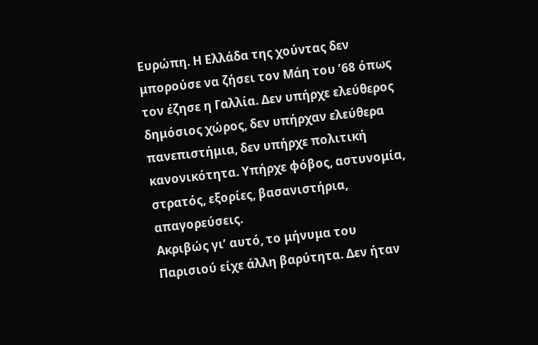Ευρώπη. Η Ελλάδα της χούντας δεν μπορούσε να ζήσει τον Μάη του ’68 όπως τον έζησε η Γαλλία. Δεν υπήρχε ελεύθερος δημόσιος χώρος, δεν υπήρχαν ελεύθερα πανεπιστήμια, δεν υπήρχε πολιτική κανονικότητα. Υπήρχε φόβος, αστυνομία, στρατός, εξορίες, βασανιστήρια, απαγορεύσεις.
Ακριβώς γι’ αυτό, το μήνυμα του Παρισιού είχε άλλη βαρύτητα. Δεν ήταν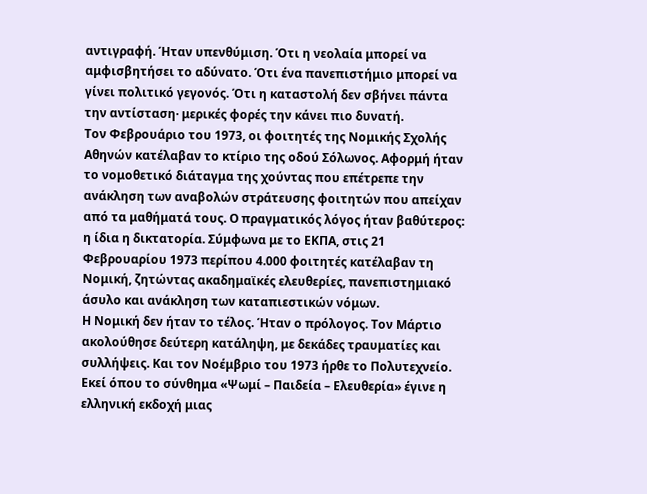αντιγραφή. Ήταν υπενθύμιση. Ότι η νεολαία μπορεί να αμφισβητήσει το αδύνατο. Ότι ένα πανεπιστήμιο μπορεί να γίνει πολιτικό γεγονός. Ότι η καταστολή δεν σβήνει πάντα την αντίσταση· μερικές φορές την κάνει πιο δυνατή.
Τον Φεβρουάριο του 1973, οι φοιτητές της Νομικής Σχολής Αθηνών κατέλαβαν το κτίριο της οδού Σόλωνος. Αφορμή ήταν το νομοθετικό διάταγμα της χούντας που επέτρεπε την ανάκληση των αναβολών στράτευσης φοιτητών που απείχαν από τα μαθήματά τους. Ο πραγματικός λόγος ήταν βαθύτερος: η ίδια η δικτατορία. Σύμφωνα με το ΕΚΠΑ, στις 21 Φεβρουαρίου 1973 περίπου 4.000 φοιτητές κατέλαβαν τη Νομική, ζητώντας ακαδημαϊκές ελευθερίες, πανεπιστημιακό άσυλο και ανάκληση των καταπιεστικών νόμων.
Η Νομική δεν ήταν το τέλος. Ήταν ο πρόλογος. Τον Μάρτιο ακολούθησε δεύτερη κατάληψη, με δεκάδες τραυματίες και συλλήψεις. Και τον Νοέμβριο του 1973 ήρθε το Πολυτεχνείο. Εκεί όπου το σύνθημα «Ψωμί – Παιδεία – Ελευθερία» έγινε η ελληνική εκδοχή μιας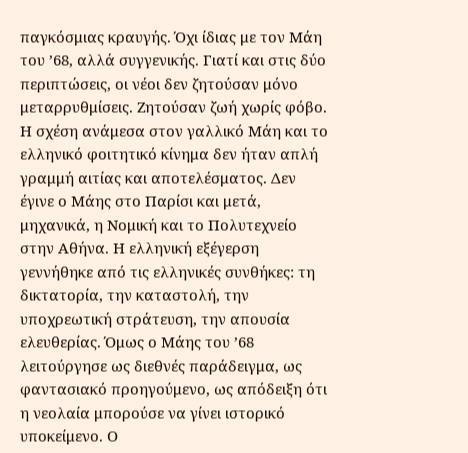παγκόσμιας κραυγής. Όχι ίδιας με τον Μάη του ’68, αλλά συγγενικής. Γιατί και στις δύο περιπτώσεις, οι νέοι δεν ζητούσαν μόνο μεταρρυθμίσεις. Ζητούσαν ζωή χωρίς φόβο.
Η σχέση ανάμεσα στον γαλλικό Μάη και το ελληνικό φοιτητικό κίνημα δεν ήταν απλή γραμμή αιτίας και αποτελέσματος. Δεν έγινε ο Μάης στο Παρίσι και μετά, μηχανικά, η Νομική και το Πολυτεχνείο στην Αθήνα. Η ελληνική εξέγερση γεννήθηκε από τις ελληνικές συνθήκες: τη δικτατορία, την καταστολή, την υποχρεωτική στράτευση, την απουσία ελευθερίας. Όμως ο Μάης του ’68 λειτούργησε ως διεθνές παράδειγμα, ως φαντασιακό προηγούμενο, ως απόδειξη ότι η νεολαία μπορούσε να γίνει ιστορικό υποκείμενο. Ο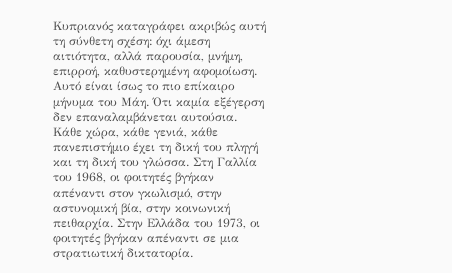Κυπριανός καταγράφει ακριβώς αυτή τη σύνθετη σχέση: όχι άμεση αιτιότητα, αλλά παρουσία, μνήμη, επιρροή, καθυστερημένη αφομοίωση.
Αυτό είναι ίσως το πιο επίκαιρο μήνυμα του Μάη. Ότι καμία εξέγερση δεν επαναλαμβάνεται αυτούσια. Κάθε χώρα, κάθε γενιά, κάθε πανεπιστήμιο έχει τη δική του πληγή και τη δική του γλώσσα. Στη Γαλλία του 1968, οι φοιτητές βγήκαν απέναντι στον γκωλισμό, στην αστυνομική βία, στην κοινωνική πειθαρχία. Στην Ελλάδα του 1973, οι φοιτητές βγήκαν απέναντι σε μια στρατιωτική δικτατορία.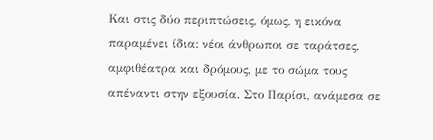Και στις δύο περιπτώσεις, όμως, η εικόνα παραμένει ίδια: νέοι άνθρωποι σε ταράτσες, αμφιθέατρα και δρόμους, με το σώμα τους απέναντι στην εξουσία. Στο Παρίσι, ανάμεσα σε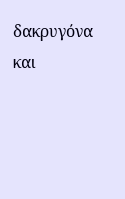δακρυγόνα και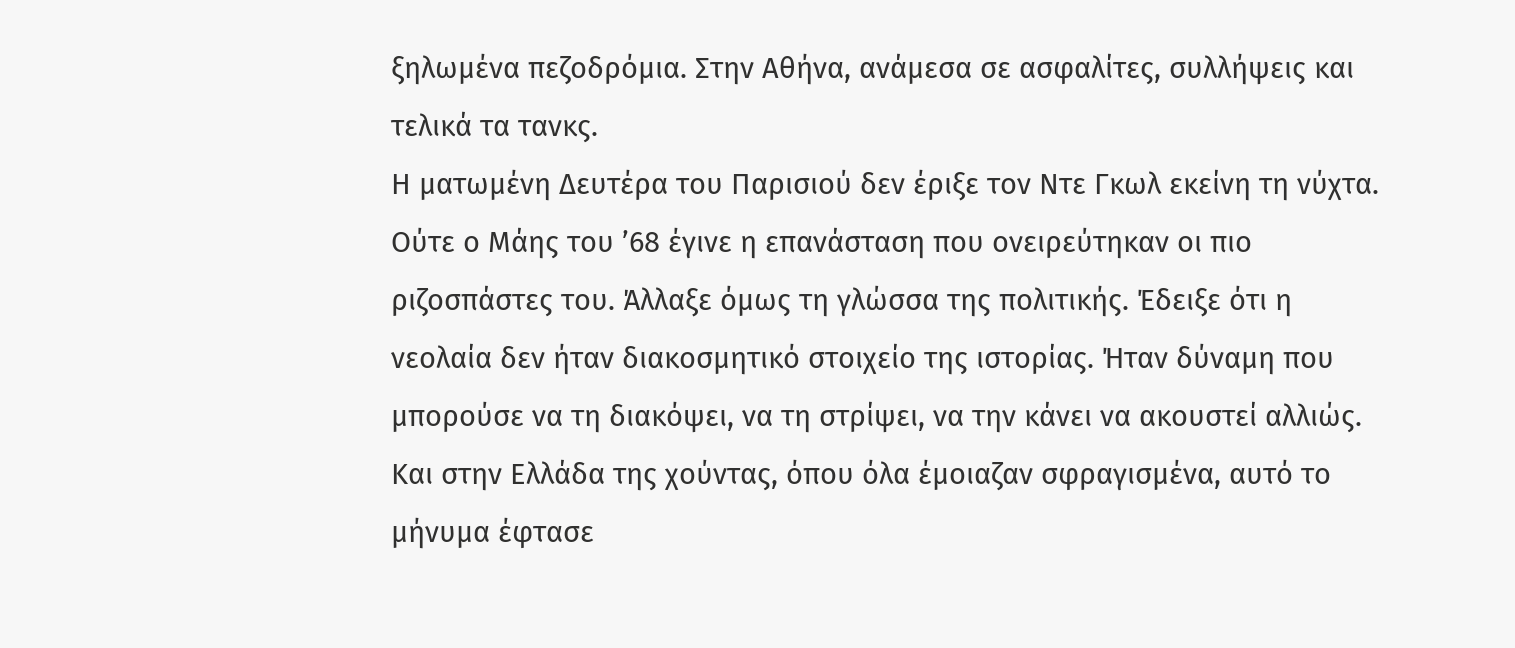ξηλωμένα πεζοδρόμια. Στην Αθήνα, ανάμεσα σε ασφαλίτες, συλλήψεις και τελικά τα τανκς.
Η ματωμένη Δευτέρα του Παρισιού δεν έριξε τον Ντε Γκωλ εκείνη τη νύχτα. Ούτε ο Μάης του ’68 έγινε η επανάσταση που ονειρεύτηκαν οι πιο ριζοσπάστες του. Άλλαξε όμως τη γλώσσα της πολιτικής. Έδειξε ότι η νεολαία δεν ήταν διακοσμητικό στοιχείο της ιστορίας. Ήταν δύναμη που μπορούσε να τη διακόψει, να τη στρίψει, να την κάνει να ακουστεί αλλιώς.
Και στην Ελλάδα της χούντας, όπου όλα έμοιαζαν σφραγισμένα, αυτό το μήνυμα έφτασε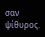σαν ψίθυρος.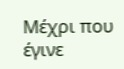Μέχρι που έγινε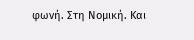φωνή. Στη Νομική. Και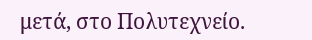μετά, στο Πολυτεχνείο.